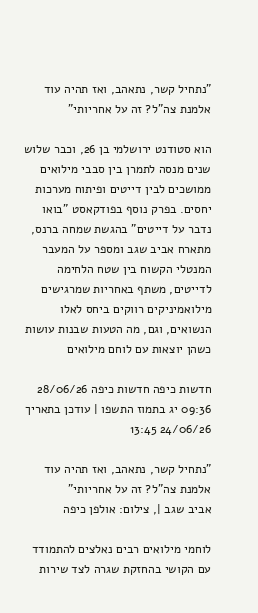"נתחיל קשר, נתאהב, ואז תהיה עוד אלמנת צה"ל? זה על אחריותי"

הוא סטודנט ירושלמי בן 26, וכבר שלוש שנים מנסה לתמרן בין סבבי מילואים ממושכים לבין דייטים ופיתוח מערכות יחסים. בפרק נוסף בפודקאסט "בואו נדבר על דייטים" בהגשת שמחה ברנס, מתארח אביב שגב ומספר על המעבר המנטלי הקשוח בין שטח הלחימה לדייטים, משתף באחריות שמרגישים מילואמיניקים רווקים ביחס לאלו הנשואים, וגם, מה הטעות שבנות עושות כשהן יוצאות עם לוחם מילואים

חדשות כיפה חדשות כיפה 28/06/26 09:36 יג בתמוז התשפו | עודכן בתאריך 24/06/26 13:45

"נתחיל קשר, נתאהב, ואז תהיה עוד אלמנת צה"ל? זה על אחריותי"
אביב שגב |, צילום: אולפן כיפה

לוחמי מילואים רבים נאלצים להתמודד עם הקושי בהחזקת שגרה לצד שירות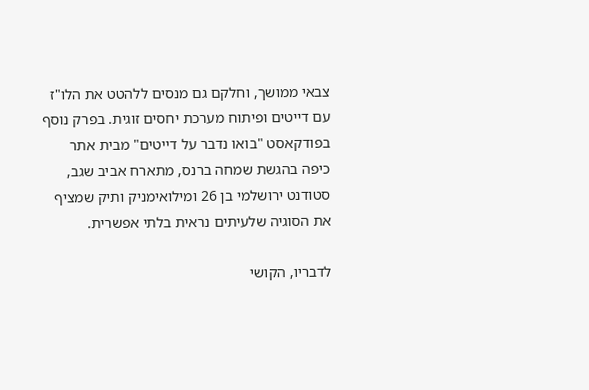צבאי ממושך, וחלקם גם מנסים ללהטט את הלו"ז עם דייטים ופיתוח מערכת יחסים זוגית. בפרק נוסף בפודקאסט "בואו נדבר על דייטים" מבית אתר כיפה בהגשת שמחה ברנס, מתארח אביב שגב, סטודנט ירושלמי בן 26 ומילואימניק ותיק שמציף את הסוגיה שלעיתים נראית בלתי אפשרית.

לדבריו, הקושי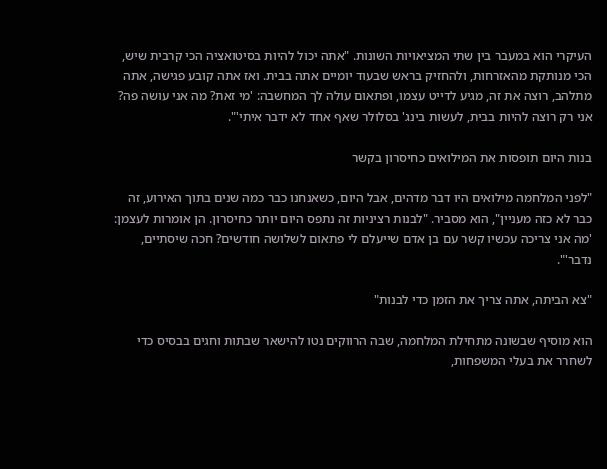העיקרי הוא במעבר בין שתי המציאויות השונות. "אתה יכול להיות בסיטואציה הכי קרבית שיש, הכי מנותקת מהאזרחות, ולהחזיק בראש שבעוד יומיים אתה בבית. ואז אתה קובע פגישה, אתה מתלהב, רוצה את זה, מגיע לדייט עצמו, ופתאום עולה לך המחשבה: 'מי זאת? מה אני עושה פה? אני רק רוצה להיות בבית, לעשות בינג' בסלולר שאף אחד לא ידבר איתי'".

בנות היום תופסות את המילואים כחיסרון בקשר

"לפני המלחמה מילואים היו דבר מדהים, אבל היום, כשאנחנו כבר כמה שנים בתוך האירוע, זה כבר לא כזה מעניין", הוא מסביר. "לבנות רציניות זה נתפס היום יותר כחיסרון. הן אומרות לעצמן: 'מה אני צריכה עכשיו קשר עם בן אדם שייעלם לי פתאום לשלושה חודשים? חכה שיסתיים, נדבר'".

"צא הביתה, אתה צריך את הזמן כדי לבנות"

הוא מוסיף שבשונה מתחילת המלחמה, שבה הרווקים נטו להישאר שבתות וחגים בבסיס כדי לשחרר את בעלי המשפחות,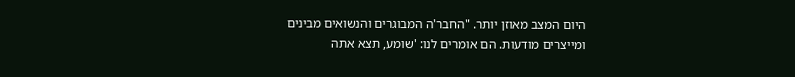היום המצב מאוזן יותר. "החבר'ה המבוגרים והנשואים מבינים ומייצרים מודעות. הם אומרים לנו: 'שומע, תצא אתה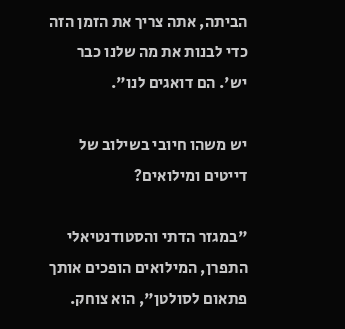הביתה, אתה צריך את הזמן הזה כדי לבנות את מה שלנו כבר יש'. הם דואגים לנו".

יש משהו חיובי בשילוב של דייטים ומילואים?

"במגזר הדתי והסטודנטיאלי התפרן, המילואים הופכים אותך פתאום לסולטן", הוא צוחק.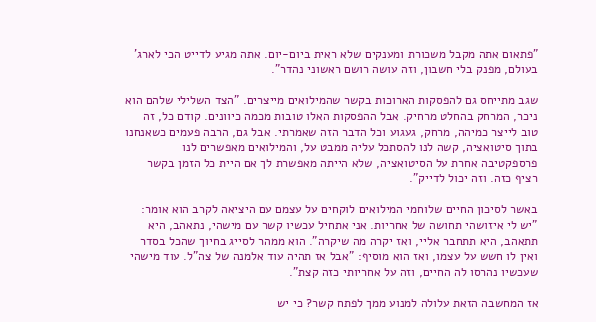"פתאום אתה מקבל משכורת ומענקים שלא ראית ביום-יום. אתה מגיע לדייט הכי לארג' בעולם, מפנק בלי חשבון, וזה עושה רושם ראשוני נהדר".

שגב מתייחס גם להפסקות הארוכות בקשר שהמילואים מייצרים. "הצד השלילי שלהם הוא ניכר, המרחק בהחלט מרחיק. אבל ההפסקות האלו טובות מכמה כיוונים. קודם כל, זה טוב לייצר כמיהה, מרחק, געגוע וכל הדבר הזה שאמרתי. אבל גם, הרבה פעמים כשאנחנו בתוך סיטואציה, קשה לנו להסתכל עליה ממבט על, והמילואים מאפשרים לנו פרספקטיבה אחרת על הסיטואציה, שלא הייתה מאפשרת לך אם היית כל הזמן בקשר רציף כזה. וזה יכול לדייק".

באשר לסיכון החיים שלוחמי המילואים לוקחים על עצמם עם היציאה לקרב הוא אומר: "יש לי איזושהי תחושה של אחריות. אני אתחיל עכשיו קשר עם מישהי, נתאהב, היא תתאהב, היא תתחבר אליי, ואז יקרה מה שיקרה". הוא ממהר לסייג בחיוך שהכל בסדר ואין לו חשש על עצמו, ואז הוא מוסיף: "אבל אז תהיה עוד אלמנה של צה"ל. עוד מישהי שעכשיו נהרסו לה החיים, וזה על אחריותי כזה קצת".

אז המחשבה הזאת עלולה למנוע ממך לפתח קשר? כי יש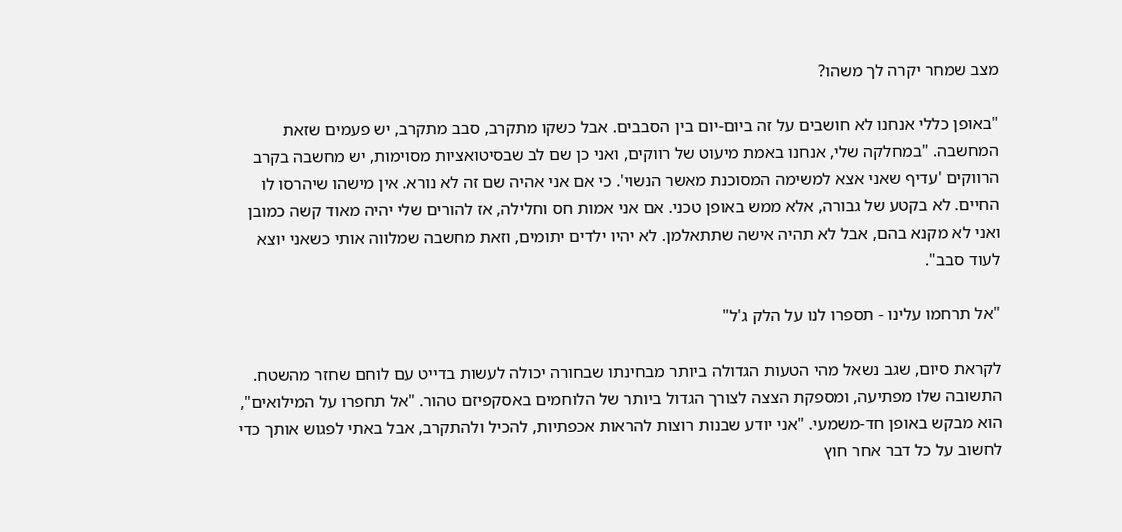מצב שמחר יקרה לך משהו?

"באופן כללי אנחנו לא חושבים על זה ביום-יום בין הסבבים. אבל כשקו מתקרב, סבב מתקרב, יש פעמים שזאת המחשבה. "במחלקה שלי, אנחנו באמת מיעוט של רווקים, ואני כן שם לב שבסיטואציות מסוימות, יש מחשבה בקרב הרווקים 'עדיף שאני אצא למשימה המסוכנת מאשר הנשוי'. כי אם אני אהיה שם זה לא נורא. אין מישהו שיהרסו לו החיים. לא בקטע של גבורה, אלא ממש באופן טכני. אם אני אמות חס וחלילה, אז להורים שלי יהיה מאוד קשה כמובן ואני לא מקנא בהם, אבל לא תהיה אישה שתתאלמן. לא יהיו ילדים יתומים, וזאת מחשבה שמלווה אותי כשאני יוצא לעוד סבב".

"אל תרחמו עלינו - תספרו לנו על הלק ג'ל"

לקראת סיום, שגב נשאל מהי הטעות הגדולה ביותר מבחינתו שבחורה יכולה לעשות בדייט עם לוחם שחזר מהשטח. התשובה שלו מפתיעה, ומספקת הצצה לצורך הגדול ביותר של הלוחמים באסקפיזם טהור. "אל תחפרו על המילואים", הוא מבקש באופן חד-משמעי. "אני יודע שבנות רוצות להראות אכפתיות, להכיל ולהתקרב, אבל באתי לפגוש אותך כדי לחשוב על כל דבר אחר חוץ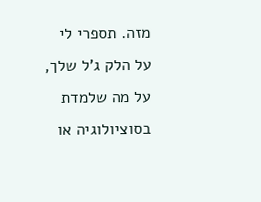מזה. תספרי לי על הלק ג'ל שלך, על מה שלמדת בסוציולוגיה או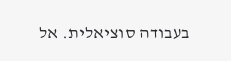בעבודה סוציאלית. אל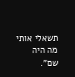תשאלי אותי מה היה שם".